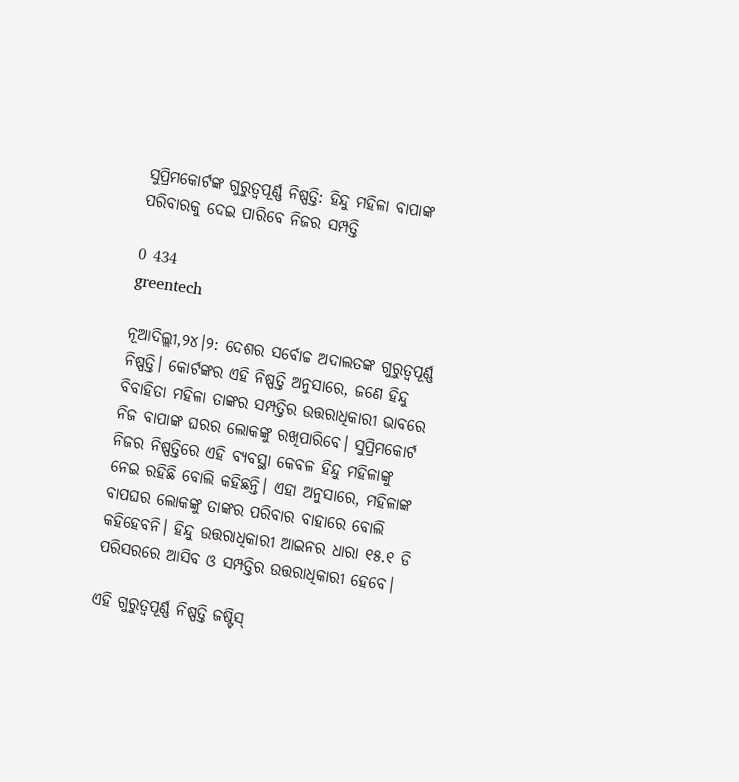ସୁପ୍ରିମକୋର୍ଟଙ୍କ ଗୁରୁତ୍ବପୂର୍ଣ୍ଣ ନିଷ୍ପତ୍ତି: ହିନ୍ଦୁ ମହିଳା ବାପାଙ୍କ ପରିବାରକୁ ଦେଇ ପାରିବେ ନିଜର ସମ୍ପତ୍ତି

0 434
greentech

ନୂଆଦିଲ୍ଲୀ,୨୪।୨: ଦେଶର ସର୍ବୋଚ୍ଚ ଅଦାଲତଙ୍କ ଗୁରୁତ୍ବପୂର୍ଣ୍ଣ ନିଷ୍ପତ୍ତି। କୋର୍ଟଙ୍କର ଏହି ନିଷ୍ପତ୍ତି ଅନୁସାରେ, ଜଣେ ହିନ୍ଦୁ ବିବାହିତା ମହିଳା ତାଙ୍କର ସମ୍ପତ୍ତିର ଉତ୍ତରାଧିକାରୀ ଭାବରେ ନିଜ ବାପାଙ୍କ ଘରର ଲୋକଙ୍କୁ ରଖିପାରିବେ। ସୁପ୍ରିମକୋର୍ଟ ନିଜର ନିଷ୍ପତ୍ତିରେ ଏହି ବ୍ୟବସ୍ଥା କେବଳ ହିନ୍ଦୁ ମହିଳାଙ୍କୁ  ନେଇ ରହିଛି ବୋଲି କହିଛନ୍ତି। ଏହା ଅନୁସାରେ, ମହିଳାଙ୍କ ବାପଘର ଲୋକଙ୍କୁ ତାଙ୍କର ପରିବାର ବାହାରେ ବୋଲି କହିହେବନି। ହିନ୍ଦୁ ଉତ୍ତରାଧିକାରୀ ଆଇନର ଧାରା ୧୫.୧ ଡି ପରିସରରେ ଆସିବ ଓ ସମ୍ପତ୍ତିର ଉତ୍ତରାଧିକାରୀ ହେବେ।

ଏହି ଗୁରୁତ୍ବପୂର୍ଣ୍ଣ ନିଷ୍ପତ୍ତି ଜଷ୍ଟିସ୍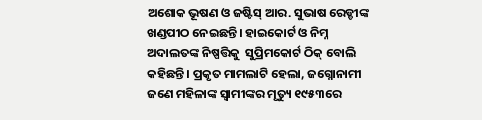ଅଶୋକ ଭୂଷଣ ଓ ଜଷ୍ଟିସ୍ ଆର. ସୁଭାଷ ରେଡ୍ଡୀଙ୍କ ଖଣ୍ଡପୀଠ ନେଇଛନ୍ତି। ହାଇକୋର୍ଟ ଓ ନିମ୍ନ ଅଦାଲତଙ୍କ ନିଷ୍ପତ୍ତିକୁ  ସୁପ୍ରିମକୋର୍ଟ ଠିକ୍ ବୋଲି କହିଛନ୍ତି। ପ୍ରକୃତ ମାମଲାଟି ହେଲା, ଜଗ୍ନୋନାମୀ ଜଣେ ମହିଳାଙ୍କ ସ୍ବାମୀଙ୍କର ମୃତ୍ୟୁ ୧୯୫୩ରେ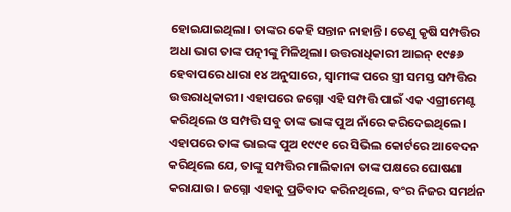ହୋଇଯାଇଥିଲା। ତାଙ୍କର କେହି ସନ୍ତାନ ନାହାନ୍ତି। ତେଣୁ କୃଷି ସମ୍ପତ୍ତିର ଅଧା ଭାଗ ତାଙ୍କ ପତ୍ନୀଙ୍କୁ ମିଳିଥିଲା। ଉତ୍ତରାଧିକାରୀ ଆଇନ୍ ୧୯୫୬ ହେବାପରେ ଧାରା ୧୪ ଅନୁସାରେ, ସ୍ବାମୀଙ୍କ ପରେ ସ୍ତ୍ରୀ ସମସ୍ତ ସମ୍ପତ୍ତିର ଉତ୍ତରାଧିକାରୀ। ଏହାପରେ ଜଗ୍ନୋ ଏହି ସମ୍ପତ୍ତି ପାଇଁ ଏକ ଏଗ୍ରୀମେଣ୍ଟ କରିଥିଲେ ଓ ସମ୍ପତ୍ତି ସବୁ ତାଙ୍କ ଭାଙ୍କ ପୁଅ ନାଁରେ କରିଦେଇଥିଲେ। ଏହାପରେ ତାଙ୍କ ଭାଇଙ୍କ ପୁଅ ୧୯୯୧ ରେ ସିଭିଲ କୋର୍ଟରେ ଆବେଦନ କରିଥିଲେ ଯେ, ତାଙ୍କୁ ସମ୍ପତ୍ତିର ମାଲିକାନା ତାଙ୍କ ପକ୍ଷରେ ଘୋଷଣା କରାଯାଉ। ଜଗ୍ନୋ ଏହାକୁ ପ୍ରତିବାଦ କରିନଥିଲେ, ବଂର ନିଜର ସମର୍ଥନ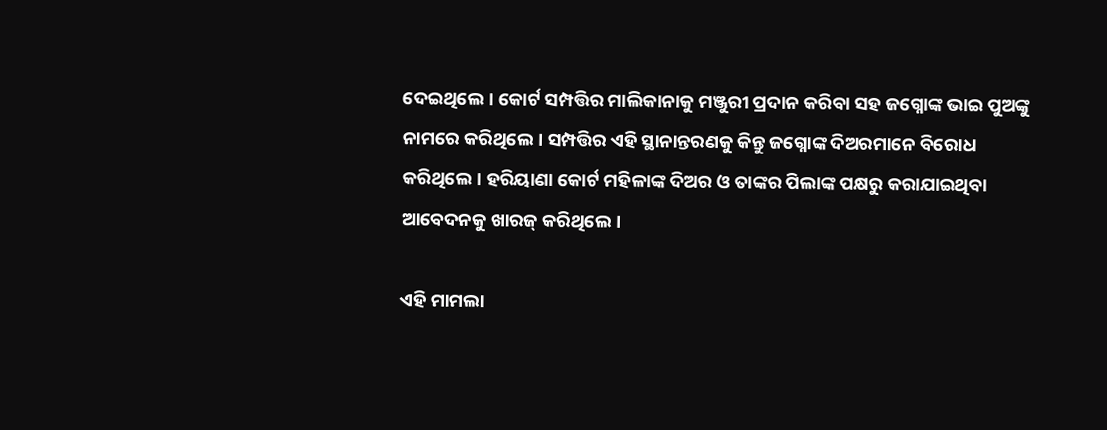ଦେଇଥିଲେ। କୋର୍ଟ ସମ୍ପତ୍ତିର ମାଲିକାନାକୁ ମଞ୍ଜୁରୀ ପ୍ରଦାନ କରିବା ସହ ଜଗ୍ନୋଙ୍କ ଭାଇ ପୁଅଙ୍କୁ ନାମରେ କରିଥିଲେ। ସମ୍ପତ୍ତିର ଏହି ସ୍ଥାନାନ୍ତରଣକୁ କିନ୍ତୁ ଜଗ୍ନୋଙ୍କ ଦିଅରମାନେ ବିରୋଧ କରିଥିଲେ। ହରିୟାଣା କୋର୍ଟ ମହିଳାଙ୍କ ଦିଅର ଓ ତାଙ୍କର ପିଲାଙ୍କ ପକ୍ଷରୁ କରାଯାଇଥିବା ଆବେଦନକୁ ଖାରଜ୍ କରିଥିଲେ।

ଏହି ମାମଲା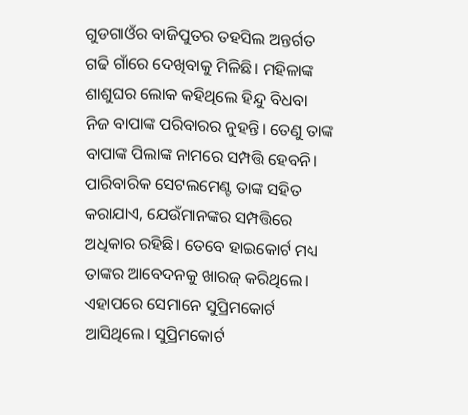ଗୁଡଗାଓଁର ବାଜିପୁତର ତହସିଲ ଅନ୍ତର୍ଗତ ଗଢି ଗାଁରେ ଦେଖିବାକୁ ମିଳିଛି। ମହିଳାଙ୍କ ଶାଶୁଘର ଲୋକ କହିଥିଲେ ହିନ୍ଦୁ ବିଧବା ନିଜ ବାପାଙ୍କ ପରିବାରର ନୁହନ୍ତି। ତେଣୁ ତାଙ୍କ ବାପାଙ୍କ ପିଲାଙ୍କ ନାମରେ ସମ୍ପତ୍ତି ହେବନି। ପାରିବାରିକ ସେଟଲମେଣ୍ଟ ତାଙ୍କ ସହିତ କରାଯାଏ, ଯେଉଁମାନଙ୍କର ସମ୍ପତ୍ତିରେ ଅଧିକାର ରହିଛି। ତେବେ ହାଇକୋର୍ଟ ମଧ୍ୟ ତାଙ୍କର ଆବେଦନକୁ ଖାରଜ୍ କରିଥିଲେ। ଏହାପରେ ସେମାନେ ସୁପ୍ରିମକୋର୍ଟ ଆସିଥିଲେ। ସୁପ୍ରିମକୋର୍ଟ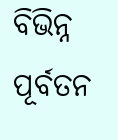ବିଭିନ୍ନ ପୂର୍ବତନ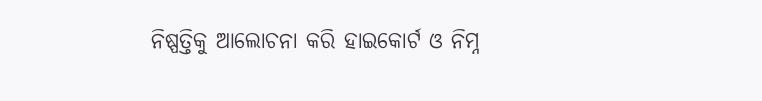ନିଷ୍ପତ୍ତିକୁ ଆଲୋଚନା କରି ହାଇକୋର୍ଟ ଓ ନିମ୍ନ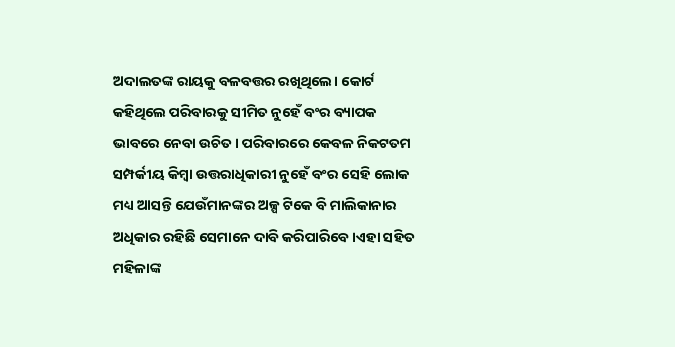ଅଦାଲତଙ୍କ ରାୟକୁ ବଳବତ୍ତର ରଖିଥିଲେ। କୋର୍ଟ କହିଥିଲେ ପରିବାରକୁ ସୀମିତ ନୁହେଁ ବଂର ବ୍ୟାପକ ଭାବରେ ନେବା ଉଚିତ। ପରିବାରରେ କେବଳ ନିକଟତମ ସମ୍ପର୍କୀୟ କିମ୍ବା ଉତ୍ତରାଧିକାରୀ ନୁହେଁ ବଂର ସେହି ଲୋକ ମଧ୍ୟ ଆସନ୍ତି ଯେଉଁମାନଙ୍କର ଅଳ୍ପ ଟିକେ ବି ମାଲିକାନାର ଅଧିକାର ରହିଛି ସେମାନେ ଦାବି କରିପାରିବେ।ଏହା ସହିତ ମହିଳାଙ୍କ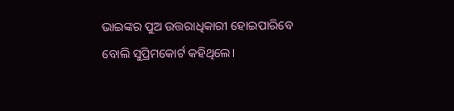ଭାଇଙ୍କର ପୁଅ ଉତ୍ତରାଧିକାରୀ ହୋଇପାରିବେ ବୋଲି ସୁପ୍ରିମକୋର୍ଟ କହିଥିଲେ।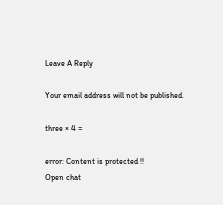Leave A Reply

Your email address will not be published.

three × 4 =

error: Content is protected !!
Open chat